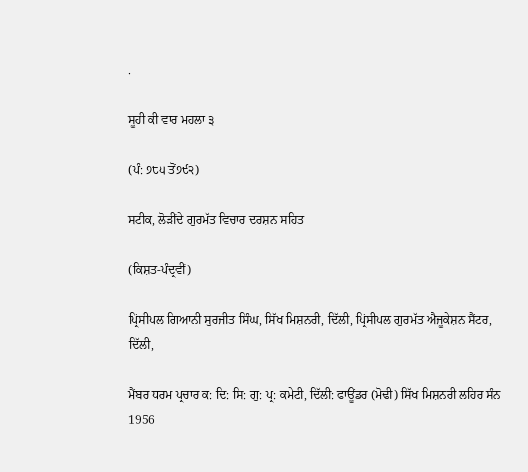.

ਸੂਹੀ ਕੀ ਵਾਰ ਮਹਲਾ ੩

(ਪੰ: ੭੮੫ ਤੋਂ੭੯੨)

ਸਟੀਕ, ਲੋੜੀਂਦੇ ਗੁਰਮੱਤ ਵਿਚਾਰ ਦਰਸ਼ਨ ਸਹਿਤ

(ਕਿਸ਼ਤ-ਪੰਦ੍ਰਵੀਂ)

ਪ੍ਰਿਂਸੀਪਲ ਗਿਆਨੀ ਸੁਰਜੀਤ ਸਿੰਘ, ਸਿੱਖ ਮਿਸ਼ਨਰੀ, ਦਿੱਲੀ, ਪ੍ਰਿਂਸੀਪਲ ਗੁਰਮੱਤ ਐਜੂਕੇਸ਼ਨ ਸੈਂਟਰ, ਦਿੱਲੀ,

ਮੈਂਬਰ ਧਰਮ ਪ੍ਰਚਾਰ ਕ: ਦਿ: ਸਿ: ਗੁ: ਪ੍ਰ: ਕਮੇਟੀ, ਦਿੱਲੀ: ਫਾਊਂਡਰ (ਮੋਢੀ) ਸਿੱਖ ਮਿਸ਼ਨਰੀ ਲਹਿਰ ਸੰਨ 1956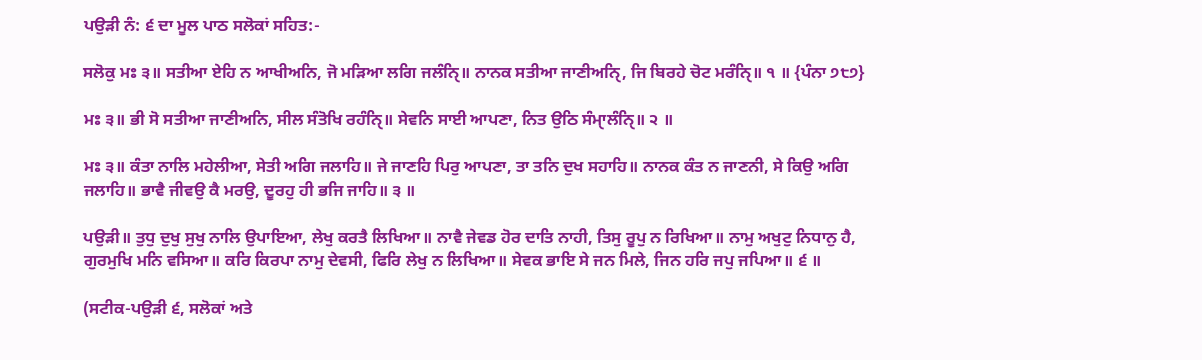ਪਉੜੀ ਨੰ: ੬ ਦਾ ਮੂਲ ਪਾਠ ਸਲੋਕਾਂ ਸਹਿਤ:-

ਸਲੋਕੁ ਮਃ ੩॥ ਸਤੀਆ ਏਹਿ ਨ ਆਖੀਅਨਿ, ਜੋ ਮੜਿਆ ਲਗਿ ਜਲੰਨਿੑ॥ ਨਾਨਕ ਸਤੀਆ ਜਾਣੀਅਨਿੑ, ਜਿ ਬਿਰਹੇ ਚੋਟ ਮਰੰਨਿੑ॥ ੧ ॥ {ਪੰਨਾ ੭੮੭}

ਮਃ ੩॥ ਭੀ ਸੋ ਸਤੀਆ ਜਾਣੀਅਨਿ, ਸੀਲ ਸੰਤੋਖਿ ਰਹੰਨਿੑ॥ ਸੇਵਨਿ ਸਾਈ ਆਪਣਾ, ਨਿਤ ਉਠਿ ਸੰਮਾੑਲੰਨਿੑ॥ ੨ ॥

ਮਃ ੩॥ ਕੰਤਾ ਨਾਲਿ ਮਹੇਲੀਆ, ਸੇਤੀ ਅਗਿ ਜਲਾਹਿ॥ ਜੇ ਜਾਣਹਿ ਪਿਰੁ ਆਪਣਾ, ਤਾ ਤਨਿ ਦੁਖ ਸਹਾਹਿ॥ ਨਾਨਕ ਕੰਤ ਨ ਜਾਣਨੀ, ਸੇ ਕਿਉ ਅਗਿ ਜਲਾਹਿ॥ ਭਾਵੈ ਜੀਵਉ ਕੈ ਮਰਉ, ਦੂਰਹੁ ਹੀ ਭਜਿ ਜਾਹਿ॥ ੩ ॥

ਪਉੜੀ॥ ਤੁਧੁ ਦੁਖੁ ਸੁਖੁ ਨਾਲਿ ਉਪਾਇਆ, ਲੇਖੁ ਕਰਤੈ ਲਿਖਿਆ॥ ਨਾਵੈ ਜੇਵਡ ਹੋਰ ਦਾਤਿ ਨਾਹੀ, ਤਿਸੁ ਰੂਪੁ ਨ ਰਿਖਿਆ॥ ਨਾਮੁ ਅਖੁਟੁ ਨਿਧਾਨੁ ਹੈ, ਗੁਰਮੁਖਿ ਮਨਿ ਵਸਿਆ॥ ਕਰਿ ਕਿਰਪਾ ਨਾਮੁ ਦੇਵਸੀ, ਫਿਰਿ ਲੇਖੁ ਨ ਲਿਖਿਆ॥ ਸੇਵਕ ਭਾਇ ਸੇ ਜਨ ਮਿਲੇ, ਜਿਨ ਹਰਿ ਜਪੁ ਜਪਿਆ॥ ੬ ॥

(ਸਟੀਕ-ਪਉੜੀ ੬, ਸਲੋਕਾਂ ਅਤੇ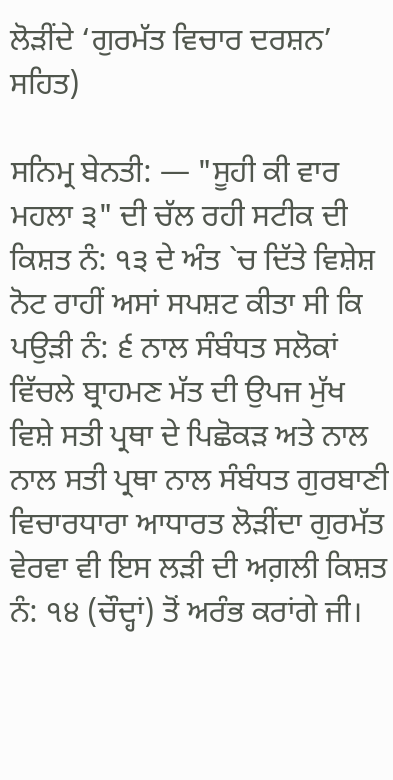ਲੋੜੀਂਦੇ ‘ਗੁਰਮੱਤ ਵਿਚਾਰ ਦਰਸ਼ਨ’ ਸਹਿਤ)

ਸਨਿਮ੍ਰ ਬੇਨਤੀ: — "ਸੂਹੀ ਕੀ ਵਾਰ ਮਹਲਾ ੩" ਦੀ ਚੱਲ ਰਹੀ ਸਟੀਕ ਦੀ ਕਿਸ਼ਤ ਨੰ: ੧੩ ਦੇ ਅੰਤ `ਚ ਦਿੱਤੇ ਵਿਸ਼ੇਸ਼ ਨੋਟ ਰਾਹੀਂ ਅਸਾਂ ਸਪਸ਼ਟ ਕੀਤਾ ਸੀ ਕਿ ਪਉੜੀ ਨੰ: ੬ ਨਾਲ ਸੰਬੰਧਤ ਸਲੋਕਾਂ ਵਿੱਚਲੇ ਬ੍ਰਾਹਮਣ ਮੱਤ ਦੀ ਉਪਜ ਮੁੱਖ ਵਿਸ਼ੇ ਸਤੀ ਪ੍ਰਥਾ ਦੇ ਪਿਛੋਕੜ ਅਤੇ ਨਾਲ ਨਾਲ ਸਤੀ ਪ੍ਰਥਾ ਨਾਲ ਸੰਬੰਧਤ ਗੁਰਬਾਣੀ ਵਿਚਾਰਧਾਰਾ ਆਧਾਰਤ ਲੋੜੀਂਦਾ ਗੁਰਮੱਤ ਵੇਰਵਾ ਵੀ ਇਸ ਲੜੀ ਦੀ ਅਗ਼ਲੀ ਕਿਸ਼ਤ ਨੰ: ੧੪ (ਚੌਦ੍ਹਾਂ) ਤੋਂ ਅਰੰਭ ਕਰਾਂਗੇ ਜੀ।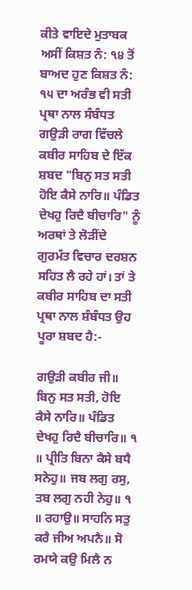ਕੀਤੇ ਵਾਇਦੇ ਮੁਤਾਬਕ ਅਸੀਂ ਕਿਸ਼ਤ ਨੰ: ੧੪ ਤੋਂ ਬਾਅਦ ਹੁਣ ਕਿਸ਼ਤ ਨੰ: ੧੫ ਦਾ ਅਰੰਭ ਵੀ ਸਤੀ ਪ੍ਰਥਾ ਨਾਲ ਸੰਬੰਧਤ ਗਉੜੀ ਰਾਗ ਵਿੱਚਲੇ ਕਬੀਰ ਸਾਹਿਬ ਦੇ ਇੱਕ ਸ਼ਬਦ "ਬਿਨੁ ਸਤ ਸਤੀ ਹੋਇ ਕੈਸੇ ਨਾਰਿ॥ ਪੰਡਿਤ ਦੇਖਹੁ ਰਿਦੈ ਬੀਚਾਰਿ" ਨੂੰ ਅਰਥਾਂ ਤੇ ਲੋੜੀਂਦੇ ਗੁਰਮੱਤ ਵਿਚਾਰ ਦਰਸ਼ਨ ਸਹਿਤ ਲੈ ਰਹੇ ਹਾਂ। ਤਾਂ ਤੇ ਕਬੀਰ ਸਾਹਿਬ ਦਾ ਸਤੀ ਪ੍ਰਥਾ ਨਾਲ ਸ਼ੰਬੰਧਤ ਉਹ ਪੂਰਾ ਸ਼ਬਦ ਹੈ:-

ਗਉੜੀ ਕਬੀਰ ਜੀ॥ ਬਿਨੁ ਸਤ ਸਤੀ, ਹੋਇ ਕੈਸੇ ਨਾਰਿ॥ ਪੰਡਿਤ ਦੇਖਹੁ ਰਿਦੈ ਬੀਚਾਰਿ॥ ੧ ॥ ਪ੍ਰੀਤਿ ਬਿਨਾ ਕੈਸੇ ਬਧੈ ਸਨੇਹੁ॥ ਜਬ ਲਗੁ ਰਸੁ, ਤਬ ਲਗੁ ਨਹੀ ਨੇਹੁ॥ ੧ ॥ ਰਹਾਉ॥ ਸਾਹਨਿ ਸਤੁ ਕਰੈ ਜੀਅ ਅਪਨੈ॥ ਸੋ ਰਮਯੇ ਕਉ ਮਿਲੈ ਨ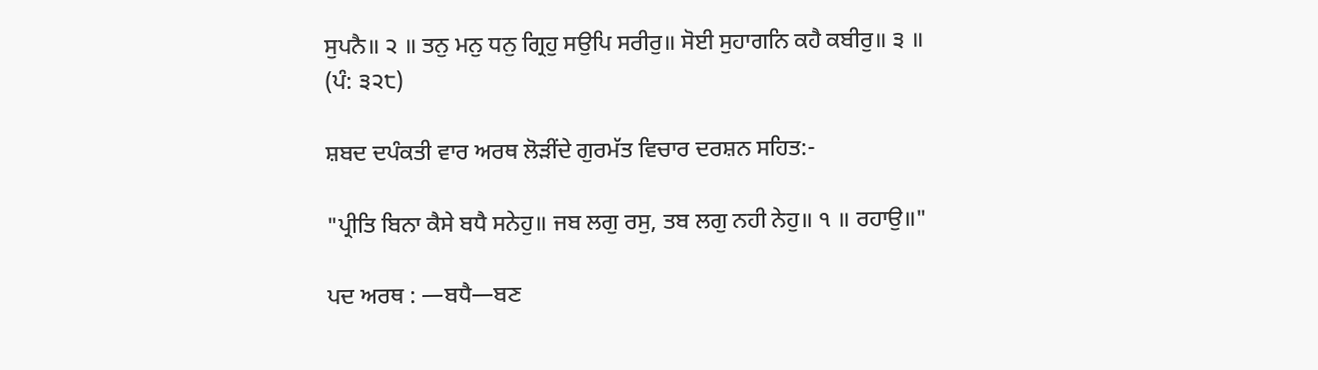ਸੁਪਨੈ॥ ੨ ॥ ਤਨੁ ਮਨੁ ਧਨੁ ਗ੍ਰਿਹੁ ਸਉਪਿ ਸਰੀਰੁ॥ ਸੋਈ ਸੁਹਾਗਨਿ ਕਹੈ ਕਬੀਰੁ॥ ੩ ॥ (ਪੰ: ੩੨੮)

ਸ਼ਬਦ ਦਪੰਕਤੀ ਵਾਰ ਅਰਥ ਲੋੜੀਂਦੇ ਗੁਰਮੱਤ ਵਿਚਾਰ ਦਰਸ਼ਨ ਸਹਿਤ:-

"ਪ੍ਰੀਤਿ ਬਿਨਾ ਕੈਸੇ ਬਧੈ ਸਨੇਹੁ॥ ਜਬ ਲਗੁ ਰਸੁ, ਤਬ ਲਗੁ ਨਹੀ ਨੇਹੁ॥ ੧ ॥ ਰਹਾਉ॥"

ਪਦ ਅਰਥ : —ਬਧੈ—ਬਣ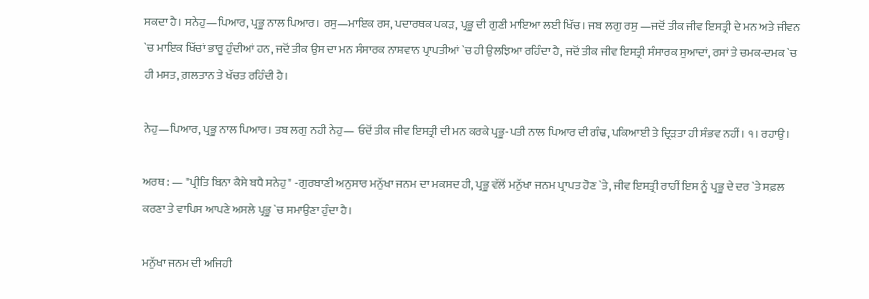ਸਕਦਾ ਹੈ। ਸਨੇਹੁ—ਪਿਆਰ, ਪ੍ਰਭੂ ਨਾਲ ਪਿਆਰ। ਰਸੁ—ਮਾਇਕ ਰਸ, ਪਦਾਰਥਕ ਪਕੜ, ਪ੍ਰਭੂ ਦੀ ਗੁਣੀ ਮਾਇਆ ਲਈ ਖਿੱਚ। ਜਬ ਲਗੁ ਰਸੁ —ਜਦੋਂ ਤੀਕ ਜੀਵ ਇਸਤ੍ਰੀ ਦੇ ਮਨ ਅਤੇ ਜੀਵਨ `ਚ ਮਾਇਕ ਖਿੱਚਾਂ ਭਾਰੂ ਹੁੰਦੀਆਂ ਹਨ, ਜਦੋਂ ਤੀਕ ਉਸ ਦਾ ਮਨ ਸੰਸਾਰਕ ਨਾਸ਼ਵਾਨ ਪ੍ਰਾਪਤੀਆਂ `ਚ ਹੀ ਉਲਝਿਆ ਰਹਿੰਦਾ ਹੈ, ਜਦੋਂ ਤੀਕ ਜੀਵ ਇਸਤ੍ਰੀ ਸੰਸਾਰਕ ਸੁਆਦਾਂ, ਰਸਾਂ ਤੇ ਚਮਕ-ਦਮਕ `ਚ ਹੀ ਮਸਤ, ਗ਼ਲਤਾਨ ਤੇ ਖੱਚਤ ਰਹਿੰਦੀ ਹੈ।

ਨੇਹੁ—ਪਿਆਰ, ਪ੍ਰਭੂ ਨਾਲ ਪਿਆਰ। ਤਬ ਲਗੁ ਨਹੀ ਨੇਹੁ— ਓਦੋਂ ਤੀਕ ਜੀਵ ਇਸਤ੍ਰੀ ਦੀ ਮਨ ਕਰਕੇ ਪ੍ਰਭੂ-ਪਤੀ ਨਾਲ ਪਿਆਰ ਦੀ ਗੰਢ, ਪਕਿਆਈ ਤੇ ਦ੍ਰਿੜਤਾ ਹੀ ਸੰਭਵ ਨਹੀਂ। ੧। ਰਹਾਉ।

ਅਰਥ : — "ਪ੍ਰੀਤਿ ਬਿਨਾ ਕੈਸੇ ਬਧੈ ਸਨੇਹੁ" -ਗੁਰਬਾਣੀ ਅਨੁਸਾਰ ਮਨੁੱਖਾ ਜਨਮ ਦਾ ਮਕਸਦ ਹੀ, ਪ੍ਰਭੂ ਵੱਲੋਂ ਮਨੁੱਖਾ ਜਨਮ ਪ੍ਰਾਪਤ ਹੋਣ `ਤੇ, ਜੀਵ ਇਸਤ੍ਰੀ ਰਾਹੀਂ ਇਸ ਨੂੰ ਪ੍ਰਭੂ ਦੇ ਦਰ `ਤੇ ਸਫ਼ਲ ਕਰਣਾ ਤੇ ਵਾਪਿਸ ਆਪਣੇ ਅਸਲੇ ਪ੍ਰਭੂ `ਚ ਸਮਾਉਣਾ ਹੁੰਦਾ ਹੈ।

ਮਨੁੱਖਾ ਜਨਮ ਦੀ ਅਜਿਹੀ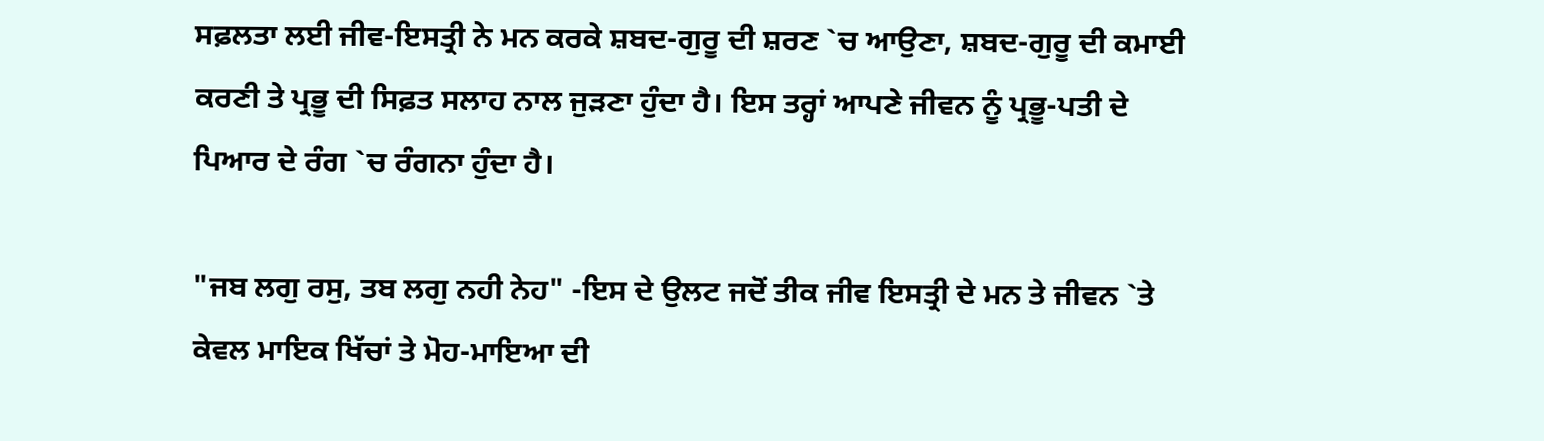ਸਫ਼ਲਤਾ ਲਈ ਜੀਵ-ਇਸਤ੍ਰੀ ਨੇ ਮਨ ਕਰਕੇ ਸ਼ਬਦ-ਗੁਰੂ ਦੀ ਸ਼ਰਣ `ਚ ਆਉਣਾ, ਸ਼ਬਦ-ਗੁਰੂ ਦੀ ਕਮਾਈ ਕਰਣੀ ਤੇ ਪ੍ਰਭੂ ਦੀ ਸਿਫ਼ਤ ਸਲਾਹ ਨਾਲ ਜੁੜਣਾ ਹੁੰਦਾ ਹੈ। ਇਸ ਤਰ੍ਹਾਂ ਆਪਣੇ ਜੀਵਨ ਨੂੰ ਪ੍ਰਭੂ-ਪਤੀ ਦੇ ਪਿਆਰ ਦੇ ਰੰਗ `ਚ ਰੰਗਨਾ ਹੁੰਦਾ ਹੈ।

"ਜਬ ਲਗੁ ਰਸੁ, ਤਬ ਲਗੁ ਨਹੀ ਨੇਹ" -ਇਸ ਦੇ ਉਲਟ ਜਦੋਂ ਤੀਕ ਜੀਵ ਇਸਤ੍ਰੀ ਦੇ ਮਨ ਤੇ ਜੀਵਨ `ਤੇ ਕੇਵਲ ਮਾਇਕ ਖਿੱਚਾਂ ਤੇ ਮੋਹ-ਮਾਇਆ ਦੀ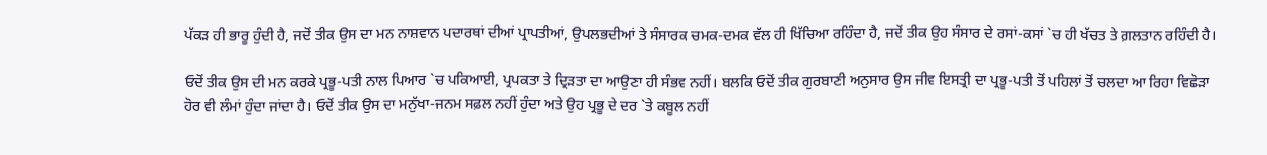ਪੱਕੜ ਹੀ ਭਾਰੂ ਹੁੰਦੀ ਹੈ, ਜਦੋਂ ਤੀਕ ਉਸ ਦਾ ਮਨ ਨਾਸ਼ਵਾਨ ਪਦਾਰਥਾਂ ਦੀਆਂ ਪ੍ਰਾਪਤੀਆਂ, ਉਪਲਭਦੀਆਂ ਤੇ ਸੰਸਾਰਕ ਚਮਕ-ਦਮਕ ਵੱਲ ਹੀ ਖਿੱਚਿਆ ਰਹਿੰਦਾ ਹੈ, ਜਦੋਂ ਤੀਕ ਉਹ ਸੰਸਾਰ ਦੇ ਰਸਾਂ-ਕਸਾਂ `ਚ ਹੀ ਖੱਚਤ ਤੇ ਗ਼ਲਤਾਨ ਰਹਿੰਦੀ ਹੈ।

ਓਦੋਂ ਤੀਕ ਉਸ ਦੀ ਮਨ ਕਰਕੇ ਪ੍ਰਭੂ-ਪਤੀ ਨਾਲ ਪਿਆਰ `ਚ ਪਕਿਆਈ, ਪ੍ਰਪਕਤਾ ਤੇ ਦ੍ਰਿੜਤਾ ਦਾ ਆਉਣਾ ਹੀ ਸੰਭਵ ਨਹੀਂ। ਬਲਕਿ ਓਦੋਂ ਤੀਕ ਗੁਰਬਾਣੀ ਅਨੁਸਾਰ ਉਸ ਜੀਵ ਇਸਤ੍ਰੀ ਦਾ ਪ੍ਰਭੂ-ਪਤੀ ਤੋਂ ਪਹਿਲਾਂ ਤੋਂ ਚਲਦਾ ਆ ਰਿਹਾ ਵਿਛੋੜਾ ਹੋਰ ਵੀ ਲੰਮਾਂ ਹੁੰਦਾ ਜਾਂਦਾ ਹੈ। ਓਦੋਂ ਤੀਕ ਉਸ ਦਾ ਮਨੁੱਖਾ-ਜਨਮ ਸਫ਼ਲ ਨਹੀਂ ਹੁੰਦਾ ਅਤੇ ਉਹ ਪ੍ਰਭੂ ਦੇ ਦਰ `ਤੇ ਕਬੂਲ ਨਹੀਂ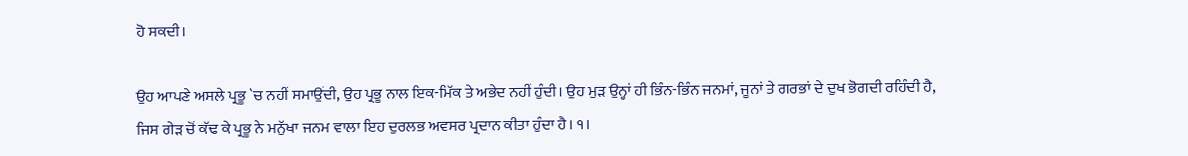ਹੋ ਸਕਦੀ।

ਉਹ ਆਪਣੇ ਅਸਲੇ ਪ੍ਰਭੂ `ਚ ਨਹੀਂ ਸਮਾਉਂਦੀ, ਉਹ ਪ੍ਰਭੂ ਨਾਲ ਇਕ-ਮਿੱਕ ਤੇ ਅਭੇਦ ਨਹੀਂ ਹੁੰਦੀ। ਉਹ ਮੁੜ ਉਨ੍ਹਾਂ ਹੀ ਭਿੰਨ-ਭਿੰਨ ਜਨਮਾਂ, ਜੂਨਾਂ ਤੇ ਗਰਭਾਂ ਦੇ ਦੁਖ ਭੋਗਦੀ ਰਹਿੰਦੀ ਹੈ, ਜਿਸ ਗੇੜ ਚੋਂ ਕੱਢ ਕੇ ਪ੍ਰਭੂ ਨੇ ਮਨੁੱਖਾ ਜਨਮ ਵਾਲਾ ਇਹ ਦੁਰਲਭ ਅਵਸਰ ਪ੍ਰਦਾਨ ਕੀਤਾ ਹੁੰਦਾ ਹੈ। ੧।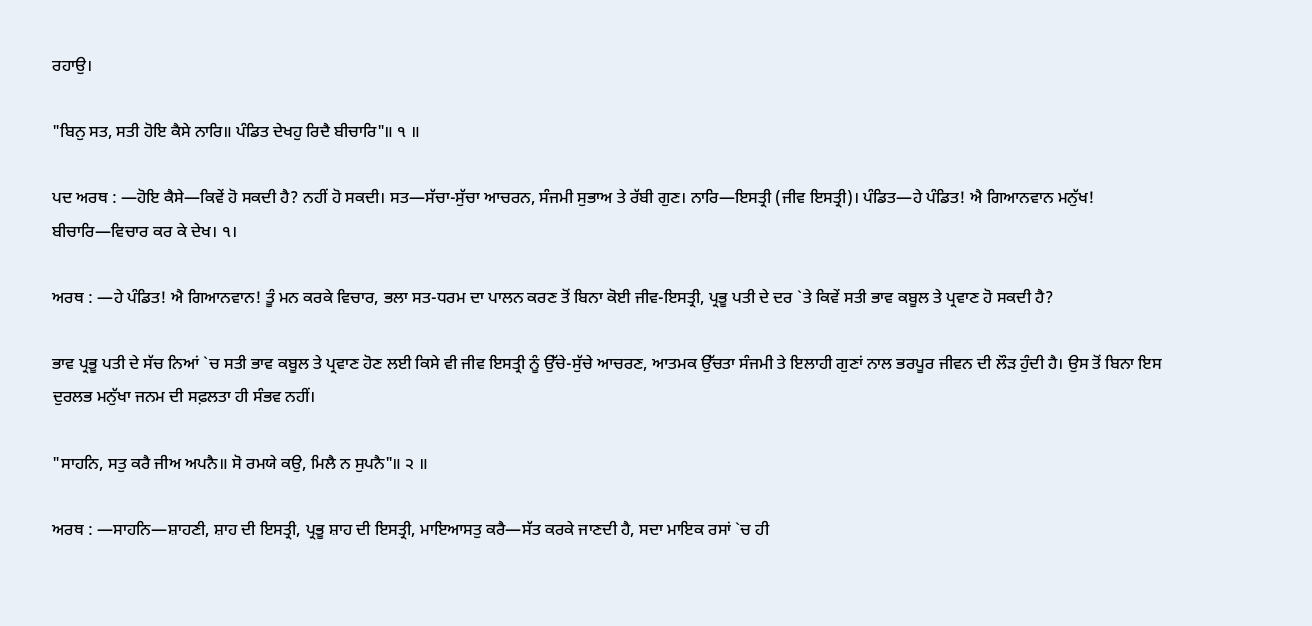ਰਹਾਉ।

"ਬਿਨੁ ਸਤ, ਸਤੀ ਹੋਇ ਕੈਸੇ ਨਾਰਿ॥ ਪੰਡਿਤ ਦੇਖਹੁ ਰਿਦੈ ਬੀਚਾਰਿ"॥ ੧ ॥

ਪਦ ਅਰਥ : —ਹੋਇ ਕੈਸੇ—ਕਿਵੇਂ ਹੋ ਸਕਦੀ ਹੈ? ਨਹੀਂ ਹੋ ਸਕਦੀ। ਸਤ—ਸੱਚਾ-ਸੁੱਚਾ ਆਚਰਨ, ਸੰਜਮੀ ਸੁਭਾਅ ਤੇ ਰੱਬੀ ਗੁਣ। ਨਾਰਿ—ਇਸਤ੍ਰੀ (ਜੀਵ ਇਸਤ੍ਰੀ)। ਪੰਡਿਤ—ਹੇ ਪੰਡਿਤ! ਐ ਗਿਆਨਵਾਨ ਮਨੁੱਖ! ਬੀਚਾਰਿ—ਵਿਚਾਰ ਕਰ ਕੇ ਦੇਖ। ੧।

ਅਰਥ : —ਹੇ ਪੰਡਿਤ! ਐ ਗਿਆਨਵਾਨ! ਤੂੰ ਮਨ ਕਰਕੇ ਵਿਚਾਰ, ਭਲਾ ਸਤ-ਧਰਮ ਦਾ ਪਾਲਨ ਕਰਣ ਤੋਂ ਬਿਨਾ ਕੋਈ ਜੀਵ-ਇਸਤ੍ਰੀ, ਪ੍ਰਭੂ ਪਤੀ ਦੇ ਦਰ `ਤੇ ਕਿਵੇਂ ਸਤੀ ਭਾਵ ਕਬੂਲ ਤੇ ਪ੍ਰਵਾਣ ਹੋ ਸਕਦੀ ਹੈ?

ਭਾਵ ਪ੍ਰਭੂ ਪਤੀ ਦੇ ਸੱਚ ਨਿਆਂ `ਚ ਸਤੀ ਭਾਵ ਕਬੂਲ ਤੇ ਪ੍ਰਵਾਣ ਹੋਣ ਲਈ ਕਿਸੇ ਵੀ ਜੀਵ ਇਸਤ੍ਰੀ ਨੂੰ ਉੱਚੇ-ਸੁੱਚੇ ਆਚਰਣ, ਆਤਮਕ ਉੱਚਤਾ ਸੰਜਮੀ ਤੇ ਇਲਾਹੀ ਗੁਣਾਂ ਨਾਲ ਭਰਪੂਰ ਜੀਵਨ ਦੀ ਲੌੜ ਹੁੰਦੀ ਹੈ। ਉਸ ਤੋਂ ਬਿਨਾ ਇਸ ਦੁਰਲਭ ਮਨੁੱਖਾ ਜਨਮ ਦੀ ਸਫ਼ਲਤਾ ਹੀ ਸੰਭਵ ਨਹੀਂ।

"ਸਾਹਨਿ, ਸਤੁ ਕਰੈ ਜੀਅ ਅਪਨੈ॥ ਸੋ ਰਮਯੇ ਕਉ, ਮਿਲੈ ਨ ਸੁਪਨੈ"॥ ੨ ॥

ਅਰਥ : —ਸਾਹਨਿ—ਸ਼ਾਹਣੀ, ਸ਼ਾਹ ਦੀ ਇਸਤ੍ਰੀ, ਪ੍ਰਭੂ ਸ਼ਾਹ ਦੀ ਇਸਤ੍ਰੀ, ਮਾਇਆਸਤੁ ਕਰੈ—ਸੱਤ ਕਰਕੇ ਜਾਣਦੀ ਹੈ, ਸਦਾ ਮਾਇਕ ਰਸਾਂ `ਚ ਹੀ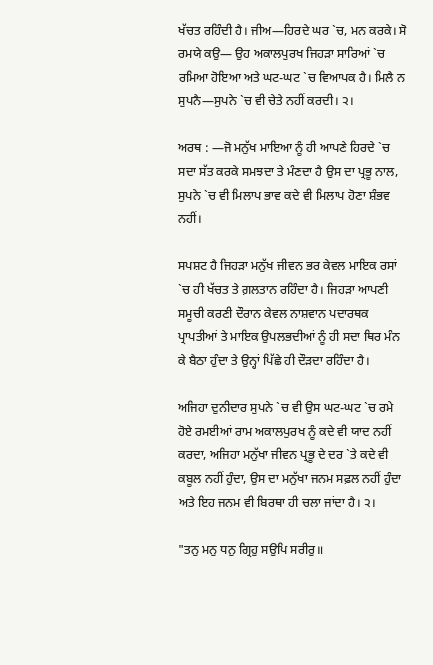ਖੱਚਤ ਰਹਿੰਦੀ ਹੈ। ਜੀਅ—ਹਿਰਦੇ ਘਰ `ਚ, ਮਨ ਕਰਕੇ। ਸੋ ਰਮਯੇ ਕਉ— ਉਹ ਅਕਾਲਪੁਰਖ ਜਿਹੜਾ ਸਾਰਿਆਂ `ਚ ਰਮਿਆ ਹੋਇਆ ਅਤੇ ਘਟ-ਘਟ `ਚ ਵਿਆਪਕ ਹੈ। ਮਿਲੈ ਨ ਸੁਪਨੈ—ਸੁਪਨੇ `ਚ ਵੀ ਚੇਤੇ ਨਹੀਂ ਕਰਦੀ। ੨।

ਅਰਥ : —ਜੋ ਮਨੁੱਖ ਮਾਇਆ ਨੂੰ ਹੀ ਆਪਣੇ ਹਿਰਦੇ `ਚ ਸਦਾ ਸੱਤ ਕਰਕੇ ਸਮਝਦਾ ਤੇ ਮੰਣਦਾ ਹੈ ਉਸ ਦਾ ਪ੍ਰਭੂ ਨਾਲ, ਸੁਪਨੇ `ਚ ਵੀ ਮਿਲਾਪ ਭਾਵ ਕਦੇ ਵੀ ਮਿਲਾਪ ਹੋਣਾ ਸ਼ੰਭਵ ਨਹੀਂ।

ਸਪਸ਼ਟ ਹੈ ਜਿਹੜਾ ਮਨੁੱਖ ਜੀਵਨ ਭਰ ਕੇਵਲ ਮਾਇਕ ਰਸਾਂ `ਚ ਹੀ ਖੱਚਤ ਤੇ ਗ਼ਲਤਾਨ ਰਹਿੰਦਾ ਹੈ। ਜਿਹੜਾ ਆਪਣੀ ਸਮੂਚੀ ਕਰਣੀ ਦੌਰਾਨ ਕੇਵਲ ਨਾਸ਼ਵਾਨ ਪਦਾਰਥਕ ਪ੍ਰਾਪਤੀਆਂ ਤੇ ਮਾਇਕ ਉਪਲਭਦੀਆਂ ਨੂੰ ਹੀ ਸਦਾ ਥਿਰ ਮੰਨ ਕੇ ਬੈਠਾ ਹੁੰਦਾ ਤੇ ਉਨ੍ਹਾਂ ਪਿੱਛੇ ਹੀ ਦੌੜਦਾ ਰਹਿੰਦਾ ਹੈ।

ਅਜਿਹਾ ਦੁਨੀਦਾਰ ਸੁਪਨੇ `ਚ ਵੀ ਉਸ ਘਟ-ਘਟ `ਚ ਰਮੇ ਹੋਏ ਰਮਈਆਂ ਰਾਮ ਅਕਾਲਪੁਰਖ ਨੂੰ ਕਦੇ ਵੀ ਯਾਦ ਨਹੀਂ ਕਰਦਾ, ਅਜਿਹਾ ਮਨੁੱਖਾ ਜੀਵਨ ਪ੍ਰਭੂ ਦੇ ਦਰ `ਤੇ ਕਦੇ ਵੀ ਕਬੂਲ ਨਹੀਂ ਹੁੰਦਾ, ਉਸ ਦਾ ਮਨੁੱਖਾ ਜਨਮ ਸਫ਼ਲ ਨਹੀਂ ਹੁੰਦਾ ਅਤੇ ਇਹ ਜਨਮ ਵੀ ਬਿਰਥਾ ਹੀ ਚਲਾ ਜਾਂਦਾ ਹੈ। ੨।

"ਤਨੁ ਮਨੁ ਧਨੁ ਗ੍ਰਿਹੁ ਸਉਪਿ ਸਰੀਰੁ॥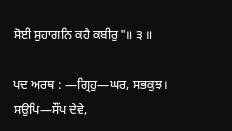ਸੋਈ ਸੁਹਾਗਨਿ ਕਹੈ ਕਬੀਰੁ"॥ ੩ ॥

ਪਦ ਅਰਥ : —ਗ੍ਰਿਹੁ—ਘਰ, ਸਭਕੁਝ। ਸਉਪਿ—ਸੌਂਪ ਦੇਵੇ,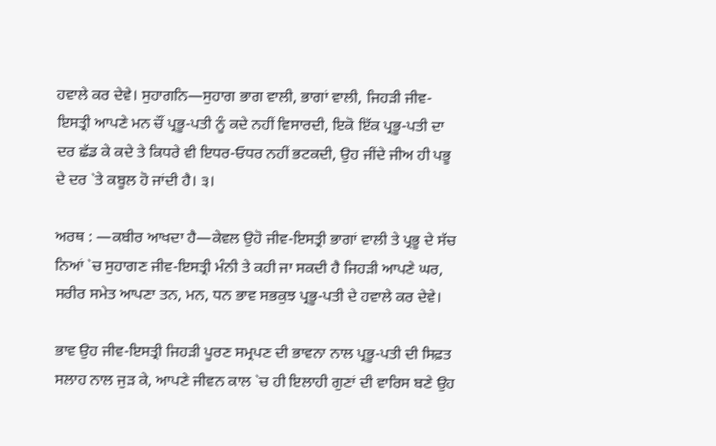ਹਵਾਲੇ ਕਰ ਦੇਵੇ। ਸੁਹਾਗਨਿ—ਸੁਹਾਗ ਭਾਗ ਵਾਲੀ, ਭਾਗਾਂ ਵਾਲੀ, ਜਿਹੜੀ ਜੀਵ-ਇਸਤ੍ਰੀ ਆਪਣੇ ਮਨ ਚੌਂ ਪ੍ਰਭੂ-ਪਤੀ ਨੂੰ ਕਦੇ ਨਹੀਂ ਵਿਸਾਰਦੀ, ਇਕੋ ਇੱਕ ਪ੍ਰਭੂ-ਪਤੀ ਦਾ ਦਰ ਛੱਡ ਕੇ ਕਦੇ ਤੇ ਕਿਧਰੇ ਵੀ ਇਧਰ-ਓਧਰ ਨਹੀਂ ਭਟਕਦੀ, ਉਹ ਜੀਂਦੇ ਜੀਅ ਹੀ ਪਭੂ ਦੇ ਦਰ `ਤੇ ਕਬੂਲ ਹੋ ਜਾਂਦੀ ਹੈ। ੩।

ਅਰਥ : —ਕਬੀਰ ਆਖਦਾ ਹੈ—ਕੇਵਲ ਉਹੋ ਜੀਵ-ਇਸਤ੍ਰੀ ਭਾਗਾਂ ਵਾਲੀ ਤੇ ਪ੍ਰਭੂ ਦੇ ਸੱਚ ਨਿਆਂ `ਚ ਸੁਹਾਗਣ ਜੀਵ-ਇਸਤ੍ਰੀ ਮੰਨੀ ਤੇ ਕਹੀ ਜਾ ਸਕਦੀ ਹੈ ਜਿਹੜੀ ਆਪਣੇ ਘਰ, ਸਰੀਰ ਸਮੇਤ ਆਪਣਾ ਤਨ, ਮਨ, ਧਨ ਭਾਵ ਸਭਕੁਝ ਪ੍ਰਭੂ-ਪਤੀ ਦੇ ਹਵਾਲੇ ਕਰ ਦੇਵੇ।

ਭਾਵ ਉਹ ਜੀਵ-ਇਸਤ੍ਰੀ ਜਿਹੜੀ ਪੂਰਣ ਸਮ੍ਰਪਣ ਦੀ ਭਾਵਨਾ ਨਾਲ ਪ੍ਰਭੂ-ਪਤੀ ਦੀ ਸਿਫ਼ਤ ਸਲਾਹ ਨਾਲ ਜੁੜ ਕੇ, ਆਪਣੇ ਜੀਵਨ ਕਾਲ `ਚ ਹੀ ਇਲਾਹੀ ਗੁਣਾਂ ਦੀ ਵਾਰਿਸ ਬਣੇ ਉਹ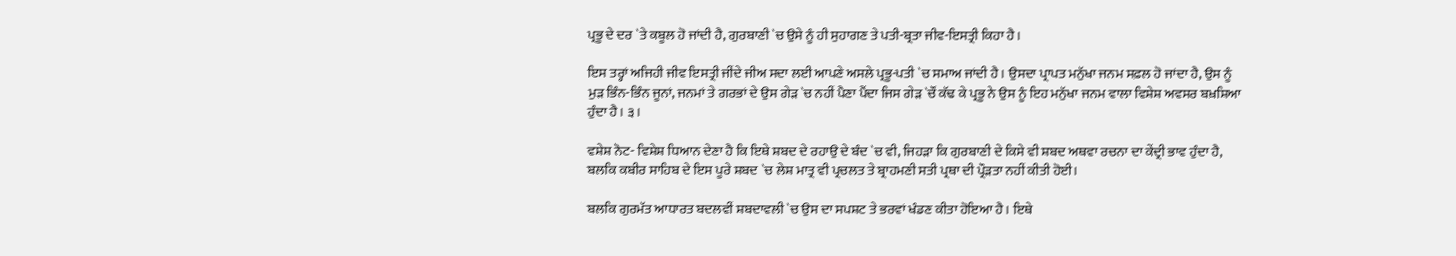ਪ੍ਰਭੂ ਦੇ ਦਰ `ਤੇ ਕਬੂਲ ਹੋ ਜਾਂਦੀ ਹੈ, ਗੁਰਬਾਣੀ `ਚ ਉਸੇ ਨੂੰ ਹੀ ਸੁਹਾਗਣ ਤੇ ਪਤੀ-ਬ੍ਰਤਾ ਜੀਵ-ਇਸਤ੍ਰੀ ਕਿਹਾ ਹੈ।

ਇਸ ਤਰ੍ਹਾਂ ਅਜਿਹੀ ਜੀਵ ਇਸਤ੍ਰੀ ਜੀਂਦੇ ਜੀਅ ਸਦਾ ਲਈ ਆਪਣੇ ਅਸਲੇ ਪ੍ਰਭੂ-ਪਤੀ `ਚ ਸਮਾਅ ਜਾਂਦੀ ਹੈ। ਉਸਦਾ ਪ੍ਰਾਪਤ ਮਨੁੱਖਾ ਜਨਮ ਸਫ਼ਲ ਹੋ ਜਾਂਦਾ ਹੈ, ਉਸ ਨੂੰ ਮੁੜ ਭਿੰਨ-ਭਿੰਨ ਜੂਨਾਂ, ਜਨਮਾਂ ਤੇ ਗਰਭਾਂ ਦੇ ਉਸ ਗੇੜ `ਚ ਨਹੀਂ ਪੈਣਾ ਪੈਂਦਾ ਜਿਸ ਗੇੜ `ਚੌਂ ਕੱਢ ਕੇ ਪ੍ਰਭੂ ਨੇ ਉਸ ਨੂੰ ਇਹ ਮਨੁੱਖਾ ਜਨਮ ਵਾਲਾ ਵਿਸ਼ੇਸ਼ ਅਵਸਰ ਬਖ਼ਸ਼ਿਆ ਹੁੰਦਾ ਹੈ। ੩।

ਵਸ਼ੇਸ਼ ਨੋਟ- ਵਿਸ਼ੇਸ਼ ਧਿਆਨ ਦੇਣਾ ਹੈ ਕਿ ਇਥੇ ਸ਼ਬਦ ਦੇ ਰਹਾਉ ਦੇ ਬੰਦ `ਚ ਵੀ, ਜਿਹੜਾ ਕਿ ਗੁਰਬਾਣੀ ਦੇ ਕਿਸੇ ਵੀ ਸ਼ਬਦ ਅਥਵਾ ਰਚਨਾ ਦਾ ਕੇਂਦ੍ਰੀ ਭਾਵ ਹੁੰਦਾ ਹੈ, ਬਲਕਿ ਕਬੀਰ ਸਾਹਿਬ ਦੇ ਇਸ ਪੂਰੇ ਸ਼ਬਦ `ਚ ਲੇਸ਼ ਮਾਤ੍ਰ ਵੀ ਪ੍ਰਚਲਤ ਤੇ ਬ੍ਰਾਹਮਣੀ ਸਤੀ ਪ੍ਰਥਾ ਦੀ ਪ੍ਰੌੜਤਾ ਨਹੀਂ ਕੀਤੀ ਹੋਈ।

ਬਲਕਿ ਗੁਰਮੱਤ ਆਧਾਰਤ ਬਦਲਵੀਂ ਸ਼ਬਦਾਵਲੀ `ਚ ਉਸ ਦਾ ਸਪਸ਼ਟ ਤੇ ਭਰਵਾਂ ਖੰਡਣ ਕੀਤਾ ਹੋਇਆ ਹੈ। ਇਥੇ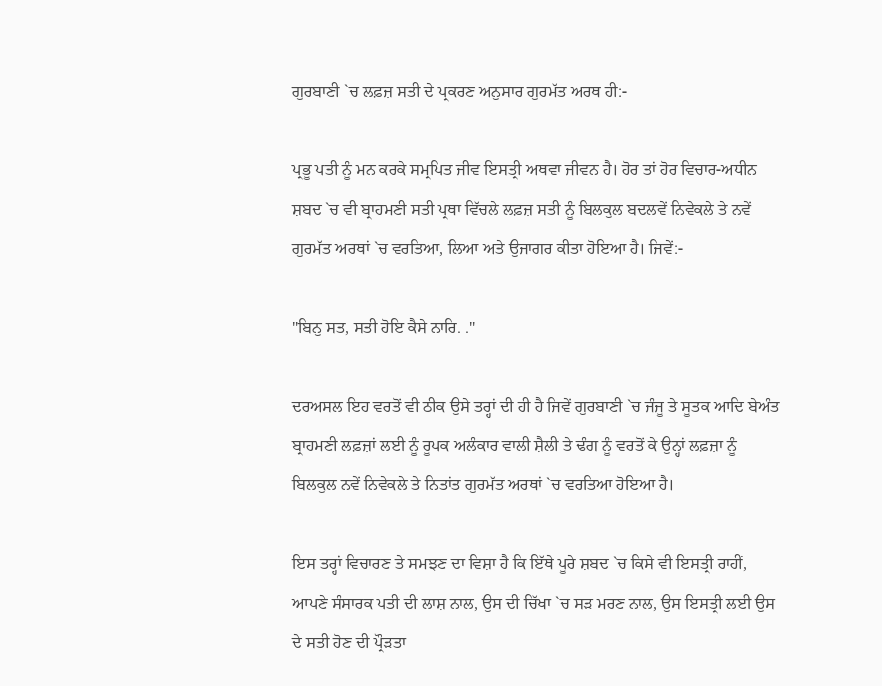ਗੁਰਬਾਣੀ `ਚ ਲਫ਼ਜ਼ ਸਤੀ ਦੇ ਪ੍ਰਕਰਣ ਅਨੁਸਾਰ ਗੁਰਮੱਤ ਅਰਥ ਹੀ:-

ਪ੍ਰਭੂ ਪਤੀ ਨੂੰ ਮਨ ਕਰਕੇ ਸਮ੍ਰਪਿਤ ਜੀਵ ਇਸਤ੍ਰੀ ਅਥਵਾ ਜੀਵਨ ਹੈ। ਹੋਰ ਤਾਂ ਹੋਰ ਵਿਚਾਰ-ਅਧੀਨ ਸ਼ਬਦ `ਚ ਵੀ ਬ੍ਰਾਹਮਣੀ ਸਤੀ ਪ੍ਰਥਾ ਵਿੱਚਲੇ ਲਫ਼ਜ਼ ਸਤੀ ਨੂੰ ਬਿਲਕੁਲ ਬਦਲਵੇਂ ਨਿਵੇਕਲੇ ਤੇ ਨਵੇਂ ਗੁਰਮੱਤ ਅਰਥਾਂ `ਚ ਵਰਤਿਆ, ਲਿਆ ਅਤੇ ਉਜਾਗਰ ਕੀਤਾ ਹੋਇਆ ਹੈ। ਜਿਵੇਂ:-

"ਬਿਨੁ ਸਤ, ਸਤੀ ਹੋਇ ਕੈਸੇ ਨਾਰਿ. ."

ਦਰਅਸਲ ਇਹ ਵਰਤੋਂ ਵੀ ਠੀਕ ਉਸੇ ਤਰ੍ਹਾਂ ਦੀ ਹੀ ਹੈ ਜਿਵੇਂ ਗੁਰਬਾਣੀ `ਚ ਜੰਜੂ ਤੇ ਸੂਤਕ ਆਦਿ ਬੇਅੰਤ ਬ੍ਰਾਹਮਣੀ ਲਫ਼ਜ਼ਾਂ ਲਈ ਨੂੰ ਰੂਪਕ ਅਲੰਕਾਰ ਵਾਲੀ ਸ਼ੈਲੀ ਤੇ ਢੰਗ ਨੂੰ ਵਰਤੋਂ ਕੇ ਉਨ੍ਹਾਂ ਲਫ਼ਜ਼ਾ ਨੂੰ ਬਿਲਕੁਲ ਨਵੇਂ ਨਿਵੇਕਲੇ ਤੇ ਨਿਤਾਂਤ ਗੁਰਮੱਤ ਅਰਥਾਂ `ਚ ਵਰਤਿਆ ਹੋਇਆ ਹੈ।

ਇਸ ਤਰ੍ਹਾਂ ਵਿਚਾਰਣ ਤੇ ਸਮਝਣ ਦਾ ਵਿਸ਼ਾ ਹੈ ਕਿ ਇੱਥੇ ਪੂਰੇ ਸ਼ਬਦ `ਚ ਕਿਸੇ ਵੀ ਇਸਤ੍ਰੀ ਰਾਹੀਂ, ਆਪਣੇ ਸੰਸਾਰਕ ਪਤੀ ਦੀ ਲਾਸ਼ ਨਾਲ, ਉਸ ਦੀ ਚਿੱਖਾ `ਚ ਸੜ ਮਰਣ ਨਾਲ, ਉਸ ਇਸਤ੍ਰੀ ਲਈ ਉਸ ਦੇ ਸਤੀ ਹੋਣ ਦੀ ਪ੍ਰੌੜਤਾ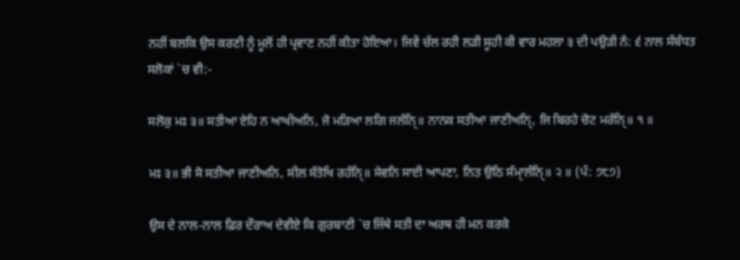ਨਹੀਂ ਬਲਕਿ ਉਸ ਕਰਣੀ ਨੂੰ ਮੂਲੋਂ ਹੀ ਪ੍ਰਵਾਣ ਨਹੀਂ ਕੀਤਾ ਹੋਇਆ। ਜਿਵੇਂ ਚੱਲ ਰਹੀ ਲੜੀ ਸੂਹੀ ਕੀ ਵਾਰ ਮਹਲਾ ੩ ਦੀ ਪਉੜੀ ਨੰ: ੬ ਨਾਲ ਸੰਬੰਧਤ ਸਲੋਕਾਂ `ਚ ਵੀ:-

ਸਲੋਕੁ ਮਃ ੩॥ ਸਤੀਆ ਏਹਿ ਨ ਆਖੀਅਨਿ, ਜੋ ਮੜਿਆ ਲਗਿ ਜਲੰਨਿੑ॥ ਨਾਨਕ ਸਤੀਆ ਜਾਣੀਅਨਿੑ, ਜਿ ਬਿਰਹੇ ਚੋਟ ਮਰੰਨਿੑ॥ ੧ ॥

ਮਃ ੩॥ ਭੀ ਸੋ ਸਤੀਆ ਜਾਣੀਅਨਿ, ਸੀਲ ਸੰਤੋਖਿ ਰਹੰਨਿੑ॥ ਸੇਵਨਿ ਸਾਈ ਆਪਣਾ, ਨਿਤ ਉਠਿ ਸੰਮਾੑਲੰਨਿੑ॥ ੨ ॥ (ਪੰ: ੭੮੭)

ਉਸ ਦੇ ਨਾਲ-ਨਾਲ ਫ਼ਿਰ ਦੌਰਾਅ ਦੇਵੀਏ ਕਿ ਗੁਰਬਾਣੀ `ਚ ਜਿੱਥੇ ਸਤੀ ਦਾ ਅਰਥ ਹੀ ਮਨ ਕਰਕੇ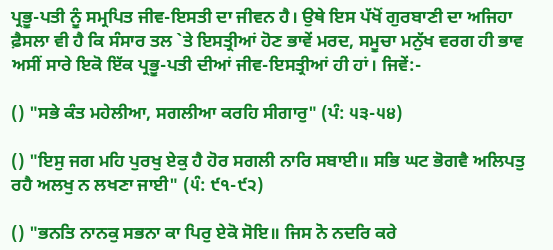ਪ੍ਰਭੂ-ਪਤੀ ਨੂੰ ਸਮ੍ਰਪਿਤ ਜੀਵ-ਇਸਤੀ ਦਾ ਜੀਵਨ ਹੈ। ਉਥੇ ਇਸ ਪੱਖੋਂ ਗੁਰਬਾਣੀ ਦਾ ਅਜਿਹਾ ਫ਼ੈਸਲਾ ਵੀ ਹੈ ਕਿ ਸੰਸਾਰ ਤਲ `ਤੇ ਇਸਤ੍ਰੀਆਂ ਹੋਣ ਭਾਵੇਂ ਮਰਦ, ਸਮੂਚਾ ਮਨੁੱਖ ਵਰਗ ਹੀ ਭਾਵ ਅਸੀਂ ਸਾਰੇ ਇਕੋ ਇੱਕ ਪ੍ਰਭੂ-ਪਤੀ ਦੀਆਂ ਜੀਵ-ਇਸਤ੍ਰੀਆਂ ਹੀ ਹਾਂ। ਜਿਵੇਂ:-

() "ਸਭੇ ਕੰਤ ਮਹੇਲੀਆ, ਸਗਲੀਆ ਕਰਹਿ ਸੀਗਾਰੁ" (ਪੰ: ੫੩-੫੪)

() "ਇਸੁ ਜਗ ਮਹਿ ਪੁਰਖੁ ਏਕੁ ਹੈ ਹੋਰ ਸਗਲੀ ਨਾਰਿ ਸਬਾਈ॥ ਸਭਿ ਘਟ ਭੋਗਵੈ ਅਲਿਪਤੁ ਰਹੈ ਅਲਖੁ ਨ ਲਖਣਾ ਜਾਈ" (੫ੰ: ੯੧-੯੨)

() "ਭਨਤਿ ਨਾਨਕੁ ਸਭਨਾ ਕਾ ਪਿਰੁ ਏਕੋ ਸੋਇ॥ ਜਿਸ ਨੋ ਨਦਰਿ ਕਰੇ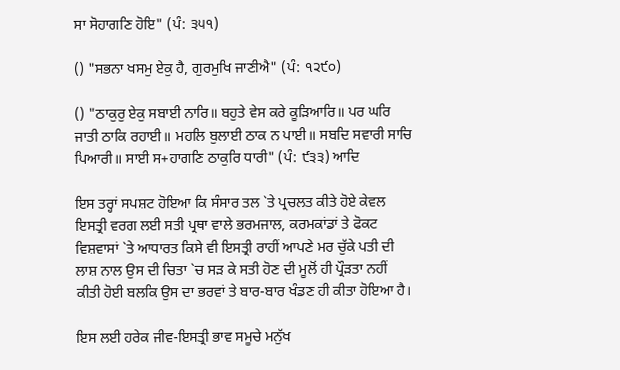ਸਾ ਸੋਹਾਗਣਿ ਹੋਇ" (ਪੰ: ੩੫੧)

() "ਸਭਨਾ ਖਸਮੁ ਏਕੁ ਹੈ, ਗੁਰਮੁਖਿ ਜਾਣੀਐ" (ਪੰ: ੧੨੯੦)

() "ਠਾਕੁਰੁ ਏਕੁ ਸਬਾਈ ਨਾਰਿ॥ ਬਹੁਤੇ ਵੇਸ ਕਰੇ ਕੂੜਿਆਰਿ॥ ਪਰ ਘਰਿ ਜਾਤੀ ਠਾਕਿ ਰਹਾਈ॥ ਮਹਲਿ ਬੁਲਾਈ ਠਾਕ ਨ ਪਾਈ॥ ਸਬਦਿ ਸਵਾਰੀ ਸਾਚਿ ਪਿਆਰੀ॥ ਸਾਈ ਸ+ਹਾਗਣਿ ਠਾਕੁਰਿ ਧਾਰੀ" (ਪੰ: ੯੩੩) ਆਦਿ

ਇਸ ਤਰ੍ਹਾਂ ਸਪਸ਼ਟ ਹੋਇਆ ਕਿ ਸੰਸਾਰ ਤਲ `ਤੇ ਪ੍ਰਚਲਤ ਕੀਤੇ ਹੋਏ ਕੇਵਲ ਇਸਤ੍ਰੀ ਵਰਗ ਲਈ ਸਤੀ ਪ੍ਰਥਾ ਵਾਲੇ ਭਰਮਜਾਲ, ਕਰਮਕਾਂਡਾਂ ਤੇ ਫੋਕਟ ਵਿਸ਼ਵਾਸਾਂ `ਤੇ ਆਧਾਰਤ ਕਿਸੇ ਵੀ ਇਸਤ੍ਰੀ ਰਾਹੀਂ ਆਪਣੇ ਮਰ ਚੁੱਕੇ ਪਤੀ ਦੀ ਲਾਸ਼ ਨਾਲ ਉਸ ਦੀ ਚਿਤਾ `ਚ ਸੜ ਕੇ ਸਤੀ ਹੋਣ ਦੀ ਮੂਲੋਂ ਹੀ ਪ੍ਰੌੜਤਾ ਨਹੀਂ ਕੀਤੀ ਹੋਈ ਬਲਕਿ ਉਸ ਦਾ ਭਰਵਾਂ ਤੇ ਬਾਰ-ਬਾਰ ਖੰਡਣ ਹੀ ਕੀਤਾ ਹੋਇਆ ਹੈ।

ਇਸ ਲਈ ਹਰੇਕ ਜੀਵ-ਇਸਤ੍ਰੀ ਭਾਵ ਸਮੂਚੇ ਮਨੁੱਖ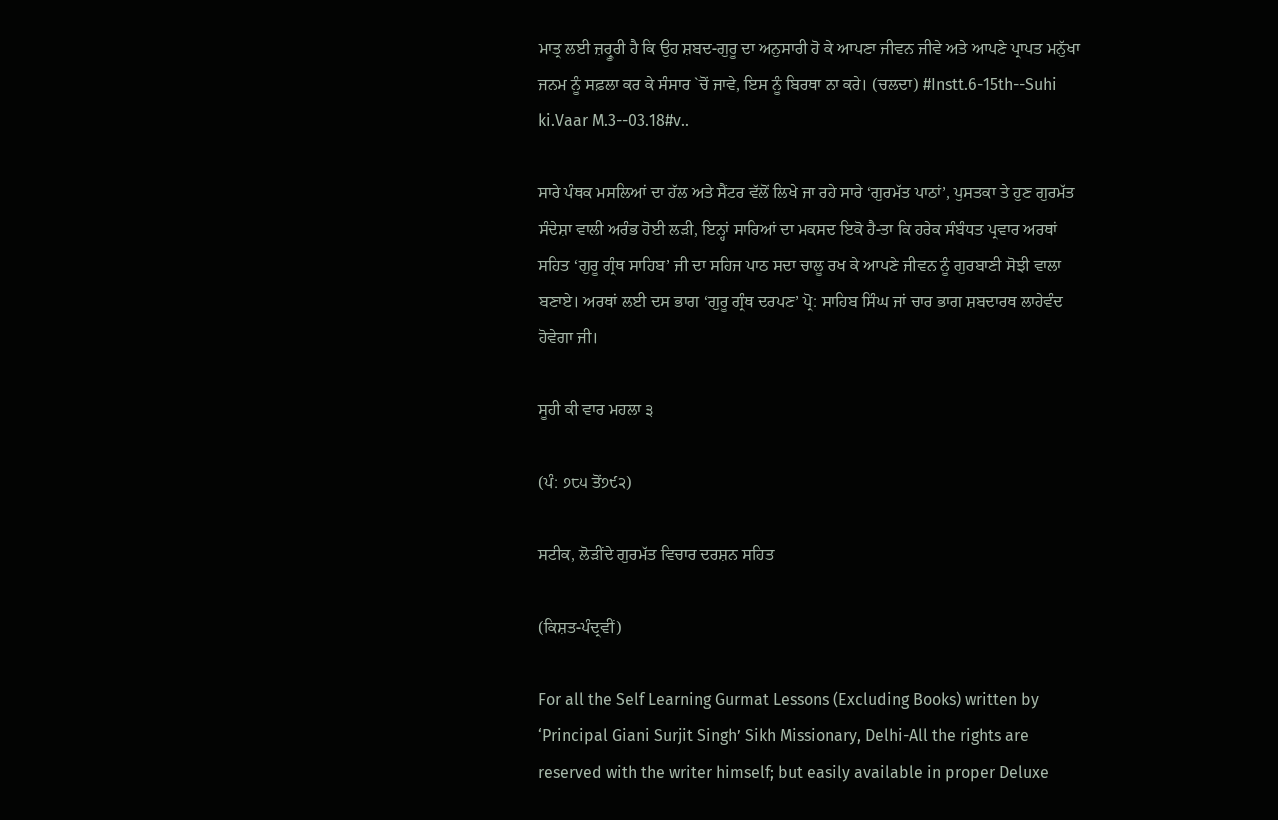ਮਾਤ੍ਰ ਲਈ ਜ਼ਰ੍ਰੂਰੀ ਹੈ ਕਿ ਉਹ ਸ਼ਬਦ-ਗੁਰੂ ਦਾ ਅਨੁਸਾਰੀ ਹੋ ਕੇ ਆਪਣਾ ਜੀਵਨ ਜੀਵੇ ਅਤੇ ਆਪਣੇ ਪ੍ਰਾਪਤ ਮਨੁੱਖਾ ਜਨਮ ਨੂੰ ਸਫ਼ਲਾ ਕਰ ਕੇ ਸੰਸਾਰ `ਚੋਂ ਜਾਵੇ, ਇਸ ਨੂੰ ਬਿਰਥਾ ਨਾ ਕਰੇ। (ਚਲਦਾ) #Instt.6-15th--Suhi ki.Vaar M.3--03.18#v..

ਸਾਰੇ ਪੰਥਕ ਮਸਲਿਆਂ ਦਾ ਹੱਲ ਅਤੇ ਸੈਂਟਰ ਵੱਲੋਂ ਲਿਖੇ ਜਾ ਰਹੇ ਸਾਰੇ ‘ਗੁਰਮੱਤ ਪਾਠਾਂ’, ਪੁਸਤਕਾ ਤੇ ਹੁਣ ਗੁਰਮੱਤ ਸੰਦੇਸ਼ਾ ਵਾਲੀ ਅਰੰਭ ਹੋਈ ਲੜੀ, ਇਨ੍ਹਾਂ ਸਾਰਿਆਂ ਦਾ ਮਕਸਦ ਇਕੋ ਹੈ-ਤਾ ਕਿ ਹਰੇਕ ਸੰਬੰਧਤ ਪ੍ਰਵਾਰ ਅਰਥਾਂ ਸਹਿਤ ‘ਗੁਰੂ ਗ੍ਰੰਥ ਸਾਹਿਬ’ ਜੀ ਦਾ ਸਹਿਜ ਪਾਠ ਸਦਾ ਚਾਲੂ ਰਖ ਕੇ ਆਪਣੇ ਜੀਵਨ ਨੂੰ ਗੁਰਬਾਣੀ ਸੋਝੀ ਵਾਲਾ ਬਣਾਏ। ਅਰਥਾਂ ਲਈ ਦਸ ਭਾਗ ‘ਗੁਰੂ ਗ੍ਰੰਥ ਦਰਪਣ’ ਪ੍ਰੋ: ਸਾਹਿਬ ਸਿੰਘ ਜਾਂ ਚਾਰ ਭਾਗ ਸ਼ਬਦਾਰਥ ਲਾਹੇਵੰਦ ਹੋਵੇਗਾ ਜੀ।

ਸੂਹੀ ਕੀ ਵਾਰ ਮਹਲਾ ੩

(ਪੰ: ੭੮੫ ਤੋਂ੭੯੨)

ਸਟੀਕ, ਲੋੜੀਂਦੇ ਗੁਰਮੱਤ ਵਿਚਾਰ ਦਰਸ਼ਨ ਸਹਿਤ

(ਕਿਸ਼ਤ-ਪੰਦ੍ਰਵੀਂ)

For all the Self Learning Gurmat Lessons (Excluding Books) written by ‘Principal Giani Surjit Singh’ Sikh Missionary, Delhi-All the rights are reserved with the writer himself; but easily available in proper Deluxe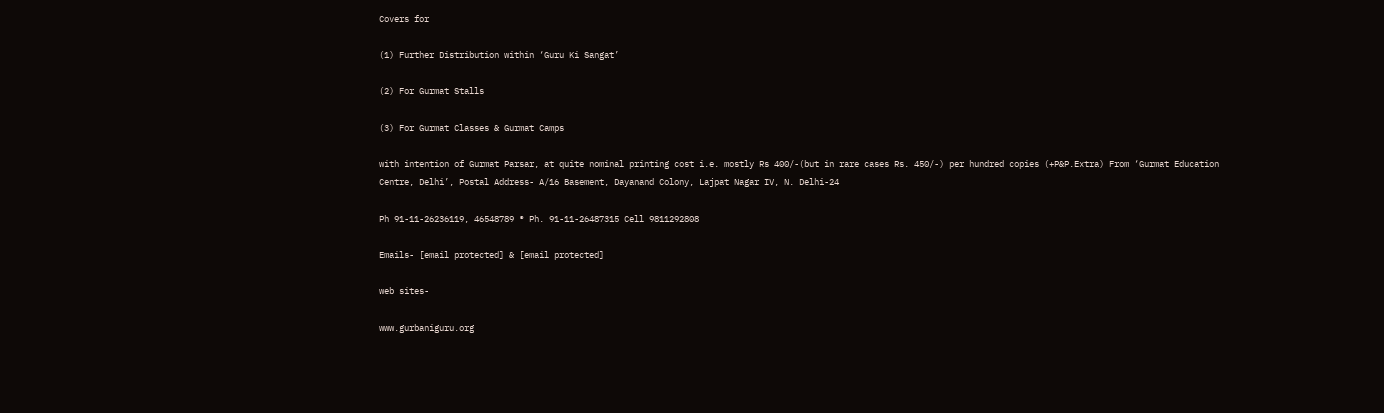Covers for

(1) Further Distribution within ‘Guru Ki Sangat’

(2) For Gurmat Stalls

(3) For Gurmat Classes & Gurmat Camps

with intention of Gurmat Parsar, at quite nominal printing cost i.e. mostly Rs 400/-(but in rare cases Rs. 450/-) per hundred copies (+P&P.Extra) From ‘Gurmat Education Centre, Delhi’, Postal Address- A/16 Basement, Dayanand Colony, Lajpat Nagar IV, N. Delhi-24

Ph 91-11-26236119, 46548789 ® Ph. 91-11-26487315 Cell 9811292808

Emails- [email protected] & [email protected]

web sites-

www.gurbaniguru.org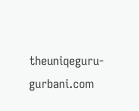theuniqeguru-gurbani.com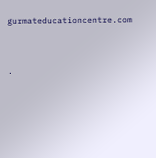gurmateducationcentre.com




.